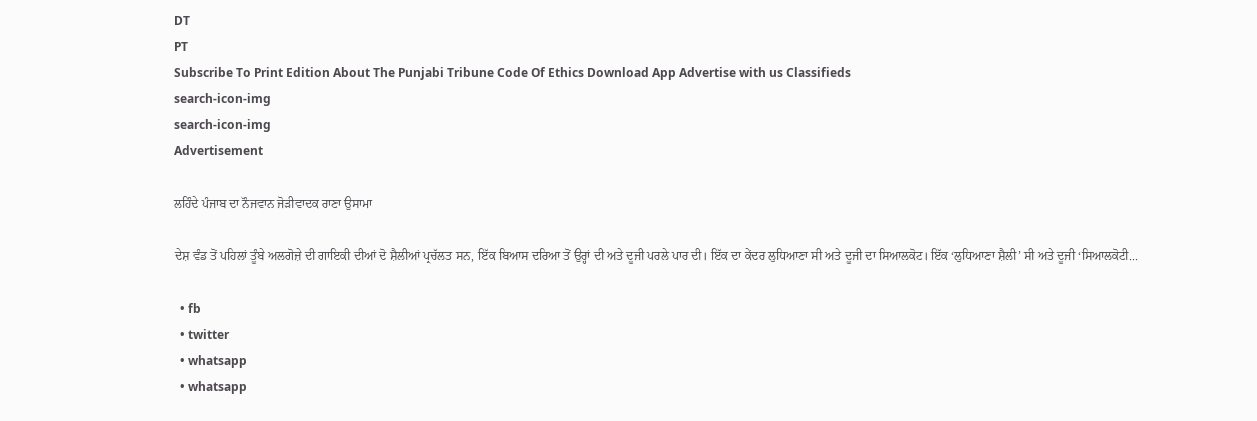DT
PT
Subscribe To Print Edition About The Punjabi Tribune Code Of Ethics Download App Advertise with us Classifieds
search-icon-img
search-icon-img
Advertisement

ਲਹਿੰਦੇ ਪੰਜਾਬ ਦਾ ਨੌਜਵਾਨ ਜੋੜੀਵਾਦਕ ਰਾਣਾ ਉਸਾਮਾ

ਦੇਸ਼ ਵੰਡ ਤੋਂ ਪਹਿਲਾਂ ਤੂੰਬੇ ਅਲਗੋਜ਼ੇ ਦੀ ਗਾਇਕੀ ਦੀਆਂ ਦੋ ਸ਼ੈਲੀਆਂ ਪ੍ਰਚੱਲਤ ਸਨ, ਇੱਕ ਬਿਆਸ ਦਰਿਆ ਤੋਂ ਉਰ੍ਹਾਂ ਦੀ ਅਤੇ ਦੂਜੀ ਪਰਲੇ ਪਾਰ ਦੀ। ਇੱਕ ਦਾ ਕੇਂਦਰ ਲੁਧਿਆਣਾ ਸੀ ਅਤੇ ਦੂਜੀ ਦਾ ਸਿਆਲਕੋਟ। ਇੱਕ ‘ਲੁਧਿਆਣਾ ਸ਼ੈਲੀ’ ਸੀ ਅਤੇ ਦੂਜੀ ‘ਸਿਆਲਕੋਟੀ...

  • fb
  • twitter
  • whatsapp
  • whatsapp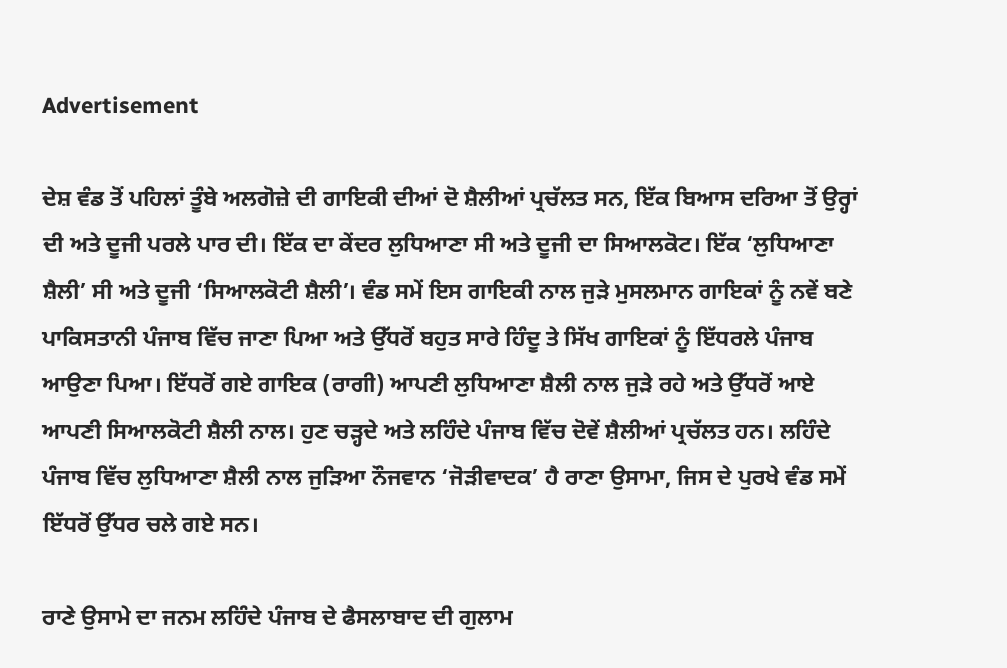Advertisement

ਦੇਸ਼ ਵੰਡ ਤੋਂ ਪਹਿਲਾਂ ਤੂੰਬੇ ਅਲਗੋਜ਼ੇ ਦੀ ਗਾਇਕੀ ਦੀਆਂ ਦੋ ਸ਼ੈਲੀਆਂ ਪ੍ਰਚੱਲਤ ਸਨ, ਇੱਕ ਬਿਆਸ ਦਰਿਆ ਤੋਂ ਉਰ੍ਹਾਂ ਦੀ ਅਤੇ ਦੂਜੀ ਪਰਲੇ ਪਾਰ ਦੀ। ਇੱਕ ਦਾ ਕੇਂਦਰ ਲੁਧਿਆਣਾ ਸੀ ਅਤੇ ਦੂਜੀ ਦਾ ਸਿਆਲਕੋਟ। ਇੱਕ ‘ਲੁਧਿਆਣਾ ਸ਼ੈਲੀ’ ਸੀ ਅਤੇ ਦੂਜੀ ‘ਸਿਆਲਕੋਟੀ ਸ਼ੈਲੀ’। ਵੰਡ ਸਮੇਂ ਇਸ ਗਾਇਕੀ ਨਾਲ ਜੁੜੇ ਮੁਸਲਮਾਨ ਗਾਇਕਾਂ ਨੂੰ ਨਵੇਂ ਬਣੇ ਪਾਕਿਸਤਾਨੀ ਪੰਜਾਬ ਵਿੱਚ ਜਾਣਾ ਪਿਆ ਅਤੇ ਉੱਧਰੋਂ ਬਹੁਤ ਸਾਰੇ ਹਿੰਦੂ ਤੇ ਸਿੱਖ ਗਾਇਕਾਂ ਨੂੰ ਇੱਧਰਲੇ ਪੰਜਾਬ ਆਉਣਾ ਪਿਆ। ਇੱਧਰੋਂ ਗਏ ਗਾਇਕ (ਰਾਗੀ) ਆਪਣੀ ਲੁਧਿਆਣਾ ਸ਼ੈਲੀ ਨਾਲ ਜੁੜੇ ਰਹੇ ਅਤੇ ਉੱਧਰੋਂ ਆਏ ਆਪਣੀ ਸਿਆਲਕੋਟੀ ਸ਼ੈਲੀ ਨਾਲ। ਹੁਣ ਚੜ੍ਹਦੇ ਅਤੇ ਲਹਿੰਦੇ ਪੰਜਾਬ ਵਿੱਚ ਦੋਵੇਂ ਸ਼ੈਲੀਆਂ ਪ੍ਰਚੱਲਤ ਹਨ। ਲਹਿੰਦੇ ਪੰਜਾਬ ਵਿੱਚ ਲੁਧਿਆਣਾ ਸ਼ੈਲੀ ਨਾਲ ਜੁੜਿਆ ਨੌਜਵਾਨ ‘ਜੋੜੀਵਾਦਕ’ ਹੈ ਰਾਣਾ ਉਸਾਮਾ, ਜਿਸ ਦੇ ਪੁਰਖੇ ਵੰਡ ਸਮੇਂ ਇੱਧਰੋਂ ਉੱਧਰ ਚਲੇ ਗਏ ਸਨ।

ਰਾਣੇ ਉਸਾਮੇ ਦਾ ਜਨਮ ਲਹਿੰਦੇ ਪੰਜਾਬ ਦੇ ਫੈਸਲਾਬਾਦ ਦੀ ਗੁਲਾਮ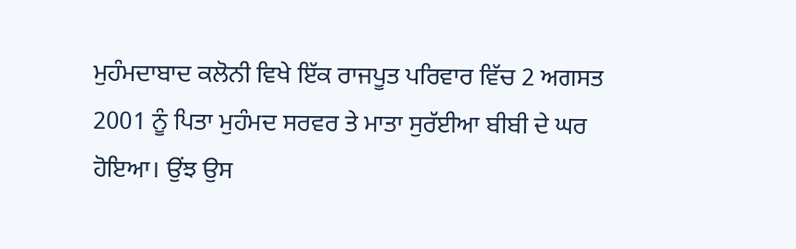ਮੁਹੰਮਦਾਬਾਦ ਕਲੋਨੀ ਵਿਖੇ ਇੱਕ ਰਾਜਪੂਤ ਪਰਿਵਾਰ ਵਿੱਚ 2 ਅਗਸਤ 2001 ਨੂੰ ਪਿਤਾ ਮੁਹੰਮਦ ਸਰਵਰ ਤੇ ਮਾਤਾ ਸੁਰੱਈਆ ਬੀਬੀ ਦੇ ਘਰ ਹੋਇਆ। ਉਂਝ ਉਸ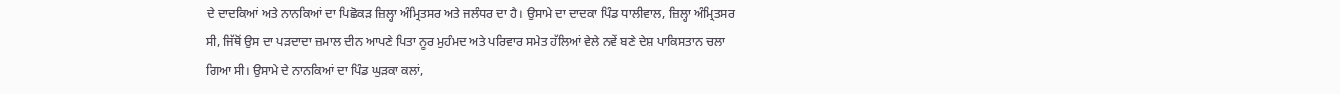ਦੇ ਦਾਦਕਿਆਂ ਅਤੇ ਨਾਨਕਿਆਂ ਦਾ ਪਿਛੋਕੜ ਜ਼ਿਲ੍ਹਾ ਅੰਮ੍ਰਿਤਸਰ ਅਤੇ ਜਲੰਧਰ ਦਾ ਹੈ। ਉਸਾਮੇ ਦਾ ਦਾਦਕਾ ਪਿੰਡ ਧਾਲੀਵਾਲ, ਜ਼ਿਲ੍ਹਾ ਅੰਮ੍ਰਿਤਸਰ ਸੀ, ਜਿੱਥੋਂ ਉਸ ਦਾ ਪੜਦਾਦਾ ਜ਼ਮਾਲ ਦੀਨ ਆਪਣੇ ਪਿਤਾ ਨੂਰ ਮੁਹੰਮਦ ਅਤੇ ਪਰਿਵਾਰ ਸਮੇਤ ਹੱਲਿਆਂ ਵੇਲੇ ਨਵੇਂ ਬਣੇ ਦੇਸ਼ ਪਾਕਿਸਤਾਨ ਚਲਾ ਗਿਆ ਸੀ। ਉਸਾਮੇ ਦੇ ਨਾਨਕਿਆਂ ਦਾ ਪਿੰਡ ਘੁੜਕਾ ਕਲਾਂ,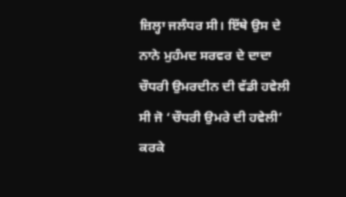ਜ਼ਿਲ੍ਹਾ ਜਲੰਧਰ ਸੀ। ਇੱਥੇ ਉਸ ਦੇ ਨਾਨੇ ਮੁਹੰਮਦ ਸਰਵਰ ਦੇ ਦਾਦਾ ਚੌਧਰੀ ਉਮਰਦੀਨ ਦੀ ਵੱਡੀ ਹਵੇਲੀ ਸੀ ਜੋ ‘ਚੌਧਰੀ ਉਮਰੇ ਦੀ ਹਵੇਲੀ’ ਕਰਕੇ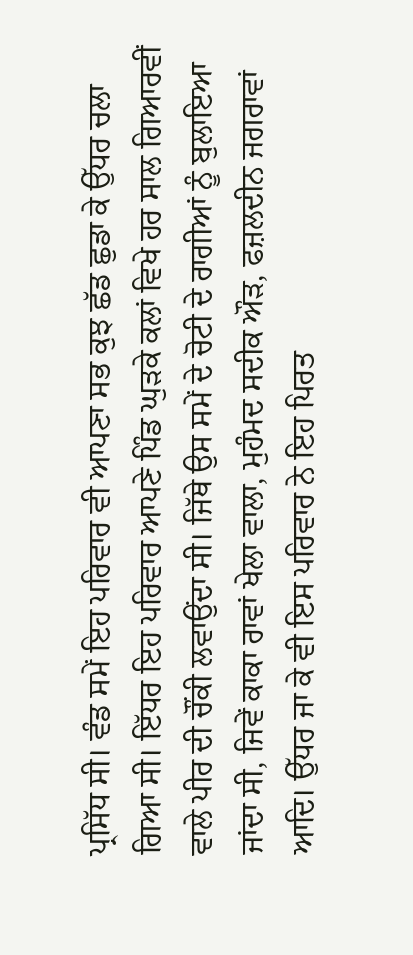ਪ੍ਰਸਿੱਧ ਸੀ। ਵੰਡ ਸਮੇਂ ਇਹ ਪਰਿਵਾਰ ਵੀ ਆਪਣਾ ਸਭ ਕੁਝ ਛੱਡ ਛੁਡਾ ਕੇ ਉੱਧਰ ਚਲਾ ਗਿਆ ਸੀ। ਇੱਧਰ ਇਹ ਪਰਿਵਾਰ ਆਪਣੇ ਪਿੰਡ ਘੁੜਕੇ ਕਲਾਂ ਵਿਖੇ ਹਰ ਸਾਲ ਗਿਆਰਵੀਂ ਵਾਲੇ ਪੀਰ ਦੀ ਚੌਂਕੀ ਲਵਾਉਂਦਾ ਸੀ। ਜਿੱਥੇ ਉਸ ਸਮੇਂ ਦੇ ਚੋਟੀ ਦੇ ਰਾਗੀਆਂ ਨੂੰ ਬੁਲਾਇਆ ਜਾਂਦਾ ਸੀ, ਜਿਵੇਂ ਕਾਕਾ ਰਾਵਾਂ ਖੇਲਾ ਵਾਲਾ, ਮੁਹੰਮਦ ਸਦੀਕ ਔੜ, ਫਜ਼ਲਦੀਨ ਜਗਰਾਵਾਂ ਆਦਿ। ਉੱਧਰ ਜਾ ਕੇ ਵੀ ਇਸ ਪਰਿਵਾਰ ਨੇ ਇਹ ਪਿਰਤ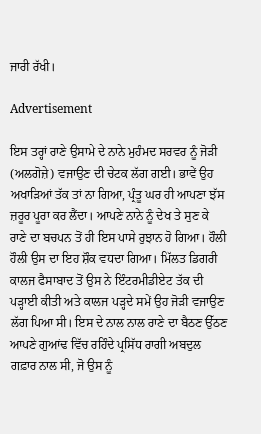ਜਾਰੀ ਰੱਖੀ।

Advertisement

ਇਸ ਤਰ੍ਹਾਂ ਰਾਣੇ ਉਸਾਮੇ ਦੇ ਨਾਨੇ ਮੁਹੰਮਦ ਸਰਵਰ ਨੂੰ ਜੋੜੀ (ਅਲਗੋਜ਼ੇ) ਵਜਾਉਣ ਦੀ ਚੇਟਕ ਲੱਗ ਗਈ। ਭਾਵੇਂ ਉਹ ਅਖਾੜਿਆਂ ਤੱਕ ਤਾਂ ਨਾ ਗਿਆ, ਪ੍ਰੰਤੂ ਘਰ ਹੀ ਆਪਣਾ ਝੱਸ ਜ਼ਰੂਰ ਪੂਰਾ ਕਰ ਲੈਂਦਾ। ਆਪਣੇ ਨਾਨੇ ਨੂੰ ਦੇਖ ਤੇ ਸੁਣ ਕੇ ਰਾਣੇ ਦਾ ਬਚਪਨ ਤੋਂ ਹੀ ਇਸ ਪਾਸੇ ਰੁਝਾਨ ਹੋ ਗਿਆ। ਹੌਲੀ ਹੌਲੀ ਉਸ ਦਾ ਇਹ ਸ਼ੌਕ ਵਧਦਾ ਗਿਆ। ਮਿੱਲਤ ਡਿਗਰੀ ਕਾਲਜ ਫੈਸਾਬਾਦ ਤੋਂ ਉਸ ਨੇ ਇੰਟਰਮੀਡੀਏਟ ਤੱਕ ਦੀ ਪੜ੍ਹਾਈ ਕੀਤੀ ਅਤੇ ਕਾਲਜ ਪੜ੍ਹਦੇ ਸਮੇਂ ਉਹ ਜੋੜੀ ਵਜਾਉਣ ਲੱਗ ਪਿਆ ਸੀ। ਇਸ ਦੇ ਨਾਲ ਨਾਲ ਰਾਣੇ ਦਾ ਬੈਠਣ ਉੱਠਣ ਆਪਣੇ ਗੁਆਂਢ ਵਿੱਚ ਰਹਿੰਦੇ ਪ੍ਰਸਿੱਧ ਰਾਗੀ ਅਬਦੁਲ ਗਫ਼ਾਰ ਨਾਲ ਸੀ, ਜੋ ਉਸ ਨੂੰ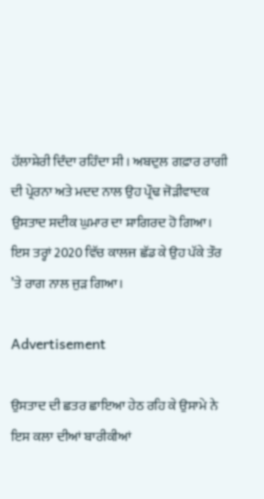ਹੱਲਾਸ਼ੇਰੀ ਦਿੰਦਾ ਰਹਿੰਦਾ ਸੀ। ਅਬਦੁਲ ਗਫ਼ਾਰ ਰਾਗੀ ਦੀ ਪ੍ਰੇਰਨਾ ਅਤੇ ਮਦਦ ਨਾਲ ਉਹ ਪ੍ਰੌਢ ਜੋੜੀਵਾਦਕ ਉਸਤਾਦ ਸਦੀਕ ਘੁਮਾਰ ਦਾ ਸ਼ਾਗਿਰਦ ਹੋ ਗਿਆ। ਇਸ ਤਰ੍ਹਾਂ 2020 ਵਿੱਚ ਕਾਲਜ ਛੱਡ ਕੇ ਉਹ ਪੱਕੇ ਤੌਰ ’ਤੇ ਰਾਗ ਨਾਲ ਜੁੜ ਗਿਆ।

Advertisement

ਉਸਤਾਦ ਦੀ ਛਤਰ ਛਾਇਆ ਹੇਠ ਰਹਿ ਕੇ ਉਸਾਮੇ ਨੇ ਇਸ ਕਲਾ ਦੀਆਂ ਬਾਰੀਕੀਆਂ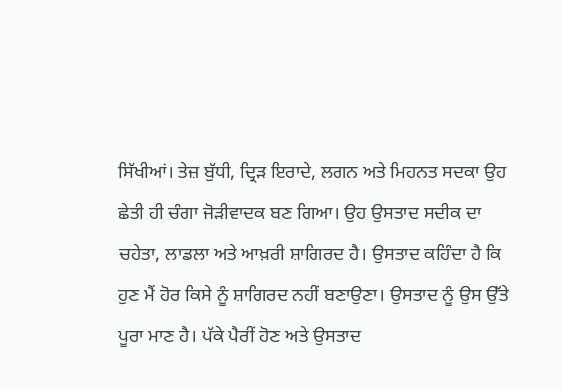ਸਿੱਖੀਆਂ। ਤੇਜ਼ ਬੁੱਧੀ, ਦ੍ਰਿੜ ਇਰਾਦੇ, ਲਗਨ ਅਤੇ ਮਿਹਨਤ ਸਦਕਾ ਉਹ ਛੇਤੀ ਹੀ ਚੰਗਾ ਜੋੜੀਵਾਦਕ ਬਣ ਗਿਆ। ਉਹ ਉਸਤਾਦ ਸਦੀਕ ਦਾ ਚਹੇਤਾ, ਲਾਡਲਾ ਅਤੇ ਆਖ਼ਰੀ ਸ਼ਾਗਿਰਦ ਹੈ। ਉਸਤਾਦ ਕਹਿੰਦਾ ਹੈ ਕਿ ਹੁਣ ਮੈਂ ਹੋਰ ਕਿਸੇ ਨੂੰ ਸ਼ਾਗਿਰਦ ਨਹੀਂ ਬਣਾਉਣਾ। ਉਸਤਾਦ ਨੂੰ ਉਸ ਉੱਤੇ ਪੂਰਾ ਮਾਣ ਹੈ। ਪੱਕੇ ਪੈਰੀਂ ਹੋਣ ਅਤੇ ਉਸਤਾਦ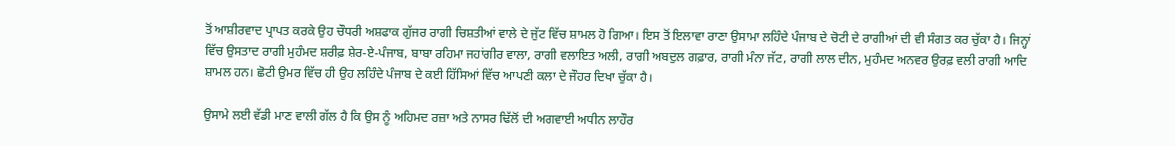ਤੋਂ ਆਸ਼ੀਰਵਾਦ ਪ੍ਰਾਪਤ ਕਰਕੇ ਉਹ ਚੌਧਰੀ ਅਸ਼ਫਾਕ ਗੁੱਜਰ ਰਾਗੀ ਚਿਸ਼ਤੀਆਂ ਵਾਲੇ ਦੇ ਜੁੱਟ ਵਿੱਚ ਸ਼ਾਮਲ ਹੋ ਗਿਆ। ਇਸ ਤੋਂ ਇਲਾਵਾ ਰਾਣਾ ਉਸਾਮਾ ਲਹਿੰਦੇ ਪੰਜਾਬ ਦੇ ਚੋਟੀ ਦੇ ਰਾਗੀਆਂ ਦੀ ਵੀ ਸੰਗਤ ਕਰ ਚੁੱਕਾ ਹੈ। ਜਿਨ੍ਹਾਂ ਵਿੱਚ ਉਸਤਾਦ ਰਾਗੀ ਮੁਹੰਮਦ ਸ਼ਰੀਫ਼ ਸ਼ੇਰ-ਏ-ਪੰਜਾਬ, ਬਾਬਾ ਰਹਿਮਾ ਜਹਾਂਗੀਰ ਵਾਲਾ, ਰਾਗੀ ਵਲਾਇਤ ਅਲੀ, ਰਾਗੀ ਅਬਦੁਲ ਗਫ਼ਾਰ, ਰਾਗੀ ਮੰਨਾ ਜੱਟ, ਰਾਗੀ ਲਾਲ ਦੀਨ, ਮੁਹੰਮਦ ਅਨਵਰ ਉਰਫ਼ ਵਲੀ ਰਾਗੀ ਆਦਿ ਸ਼ਾਮਲ ਹਨ। ਛੋਟੀ ਉਮਰ ਵਿੱਚ ਹੀ ਉਹ ਲਹਿੰਦੇ ਪੰਜਾਬ ਦੇ ਕਈ ਹਿੱਸਿਆਂ ਵਿੱਚ ਆਪਣੀ ਕਲਾ ਦੇ ਜੌਹਰ ਦਿਖਾ ਚੁੱਕਾ ਹੈ।

ਉਸਾਮੇ ਲਈ ਵੱਡੀ ਮਾਣ ਵਾਲੀ ਗੱਲ ਹੈ ਕਿ ਉਸ ਨੂੰ ਅਹਿਮਦ ਰਜ਼ਾ ਅਤੇ ਨਾਸਰ ਢਿੱਲੋਂ ਦੀ ਅਗਵਾਈ ਅਧੀਨ ਲਾਹੌਰ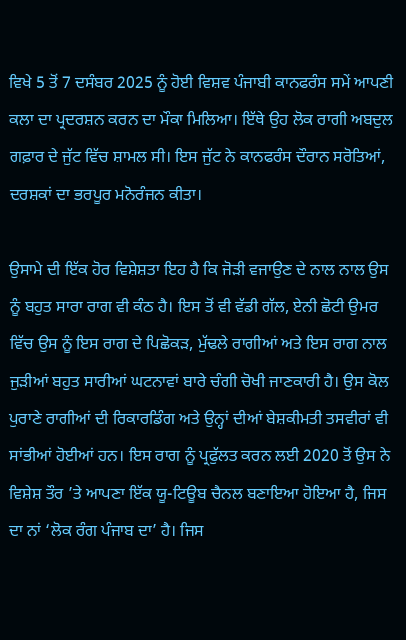ਵਿਖੇ 5 ਤੋਂ 7 ਦਸੰਬਰ 2025 ਨੂੰ ਹੋਈ ਵਿਸ਼ਵ ਪੰਜਾਬੀ ਕਾਨਫਰੰਸ ਸਮੇਂ ਆਪਣੀ ਕਲਾ ਦਾ ਪ੍ਰਦਰਸ਼ਨ ਕਰਨ ਦਾ ਮੌਕਾ ਮਿਲਿਆ। ਇੱਥੇ ਉਹ ਲੋਕ ਰਾਗੀ ਅਬਦੁਲ ਗਫ਼ਾਰ ਦੇ ਜੁੱਟ ਵਿੱਚ ਸ਼ਾਮਲ ਸੀ। ਇਸ ਜੁੱਟ ਨੇ ਕਾਨਫਰੰਸ ਦੌਰਾਨ ਸਰੋਤਿਆਂ, ਦਰਸ਼ਕਾਂ ਦਾ ਭਰਪੂਰ ਮਨੋਰੰਜਨ ਕੀਤਾ।

ਉਸਾਮੇ ਦੀ ਇੱਕ ਹੋਰ ਵਿਸ਼ੇਸ਼ਤਾ ਇਹ ਹੈ ਕਿ ਜੋੜੀ ਵਜਾਉਣ ਦੇ ਨਾਲ ਨਾਲ ਉਸ ਨੂੰ ਬਹੁਤ ਸਾਰਾ ਰਾਗ ਵੀ ਕੰਠ ਹੈ। ਇਸ ਤੋਂ ਵੀ ਵੱਡੀ ਗੱਲ, ਏਨੀ ਛੋਟੀ ਉਮਰ ਵਿੱਚ ਉਸ ਨੂੰ ਇਸ ਰਾਗ ਦੇ ਪਿਛੋਕੜ, ਮੁੱਢਲੇ ਰਾਗੀਆਂ ਅਤੇ ਇਸ ਰਾਗ ਨਾਲ ਜੁੜੀਆਂ ਬਹੁਤ ਸਾਰੀਆਂ ਘਟਨਾਵਾਂ ਬਾਰੇ ਚੰਗੀ ਚੋਖੀ ਜਾਣਕਾਰੀ ਹੈ। ਉਸ ਕੋਲ ਪੁਰਾਣੇ ਰਾਗੀਆਂ ਦੀ ਰਿਕਾਰਡਿੰਗ ਅਤੇ ਉਨ੍ਹਾਂ ਦੀਆਂ ਬੇਸ਼ਕੀਮਤੀ ਤਸਵੀਰਾਂ ਵੀ ਸਾਂਭੀਆਂ ਹੋਈਆਂ ਹਨ। ਇਸ ਰਾਗ ਨੂੰ ਪ੍ਰਫੁੱਲਤ ਕਰਨ ਲਈ 2020 ਤੋਂ ਉਸ ਨੇ ਵਿਸ਼ੇਸ਼ ਤੌਰ ’ਤੇ ਆਪਣਾ ਇੱਕ ਯੂ-ਟਿਊਬ ਚੈਨਲ ਬਣਾਇਆ ਹੋਇਆ ਹੈ, ਜਿਸ ਦਾ ਨਾਂ ‘ਲੋਕ ਰੰਗ ਪੰਜਾਬ ਦਾ’ ਹੈ। ਜਿਸ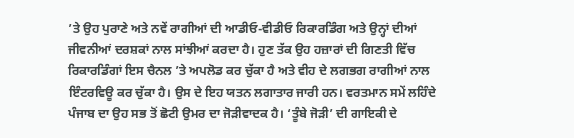’ਤੇ ਉਹ ਪੁਰਾਣੇ ਅਤੇ ਨਵੇਂ ਰਾਗੀਆਂ ਦੀ ਆਡੀਓ-ਵੀਡੀਓ ਰਿਕਾਰਡਿੰਗ ਅਤੇ ਉਨ੍ਹਾਂ ਦੀਆਂ ਜੀਵਨੀਆਂ ਦਰਸ਼ਕਾਂ ਨਾਲ ਸਾਂਝੀਆਂ ਕਰਦਾ ਹੈ। ਹੁਣ ਤੱਕ ਉਹ ਹਜ਼ਾਰਾਂ ਦੀ ਗਿਣਤੀ ਵਿੱਚ ਰਿਕਾਰਡਿੰਗਾਂ ਇਸ ਚੈਨਲ ’ਤੇ ਅਪਲੋਡ ਕਰ ਚੁੱਕਾ ਹੈ ਅਤੇ ਵੀਹ ਦੇ ਲਗਭਗ ਰਾਗੀਆਂ ਨਾਲ ਇੰਟਰਵਿਊ ਕਰ ਚੁੱਕਾ ਹੈ। ਉਸ ਦੇ ਇਹ ਯਤਨ ਲਗਾਤਾਰ ਜਾਰੀ ਹਨ। ਵਰਤਮਾਨ ਸਮੇਂ ਲਹਿੰਦੇ ਪੰਜਾਬ ਦਾ ਉਹ ਸਭ ਤੋਂ ਛੋਟੀ ਉਮਰ ਦਾ ਜੋੜੀਵਾਦਕ ਹੈ। ‘ਤੂੰਬੇ ਜੋੜੀ’ ਦੀ ਗਾਇਕੀ ਦੇ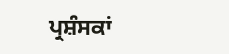ਪ੍ਰਸ਼ੰਸਕਾਂ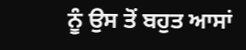ਨੂੰ ਉਸ ਤੋਂ ਬਹੁਤ ਆਸਾਂ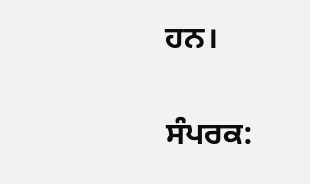ਹਨ।

ਸੰਪਰਕ: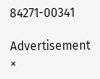84271-00341

Advertisement
×